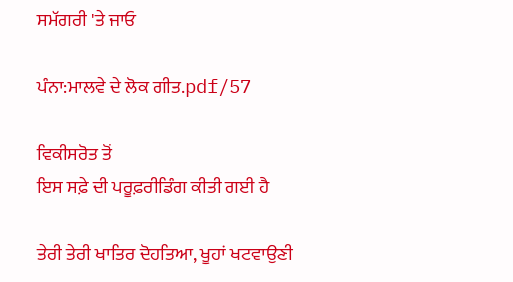ਸਮੱਗਰੀ 'ਤੇ ਜਾਓ

ਪੰਨਾ:ਮਾਲਵੇ ਦੇ ਲੋਕ ਗੀਤ.pdf/57

ਵਿਕੀਸਰੋਤ ਤੋਂ
ਇਸ ਸਫ਼ੇ ਦੀ ਪਰੂਫ਼ਰੀਡਿੰਗ ਕੀਤੀ ਗਈ ਹੈ

ਤੇਰੀ ਤੇਰੀ ਖਾਤਿਰ ਦੋਹਤਿਆ, ਖੂਹਾਂ ਖਟਵਾਉਣੀ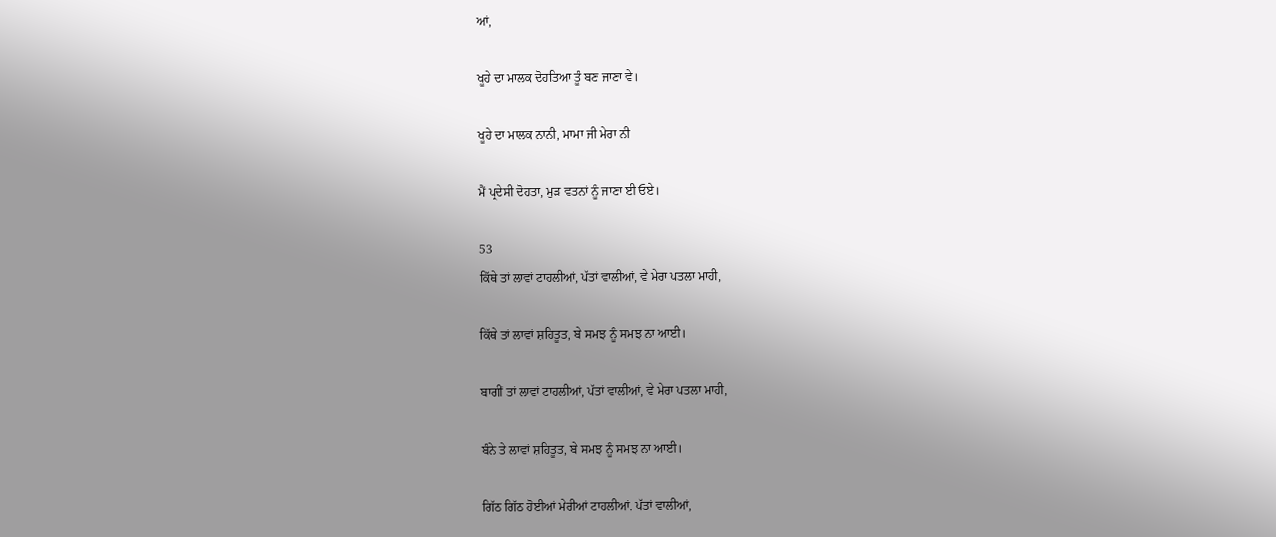ਆਂ,

ਖੂਹੇ ਦਾ ਮਾਲਕ ਦੋਹਤਿਆ ਤੂੰ ਬਣ ਜਾਣਾ ਵੇ।

ਖੂਹੇ ਦਾ ਮਾਲਕ ਨਾਨੀ, ਮਾਮਾ ਜੀ ਮੇਰਾ ਨੀ

ਮੈਂ ਪ੍ਰਦੇਸੀ ਦੋਹਤਾ, ਮੁੜ ਵਤਨਾਂ ਨੂੰ ਜਾਣਾ ਈ ਓਏ।

53
ਕਿੱਥੇ ਤਾਂ ਲਾਵਾਂ ਟਾਹਲੀਆਂ, ਪੱਤਾਂ ਵਾਲੀਆਂ, ਵੇ ਮੇਰਾ ਪਤਲਾ ਮਾਹੀ,

ਕਿੱਥੇ ਤਾਂ ਲਾਵਾਂ ਸ਼ਹਿਤੂਤ, ਬੇ ਸਮਝ ਨੂੰ ਸਮਝ ਨਾ ਆਈ।

ਬਾਗੀਂ ਤਾਂ ਲਾਵਾਂ ਟਾਹਲੀਆਂ, ਪੱਤਾਂ ਵਾਲੀਆਂ, ਵੇ ਮੇਰਾ ਪਤਲਾ ਮਾਹੀ,

ਬੰਨੇ ਤੇ ਲਾਵਾਂ ਸ਼ਹਿਤੂਤ, ਬੇ ਸਮਝ ਨੂੰ ਸਮਝ ਨਾ ਆਈ।

ਗਿੱਠ ਗਿੱਠ ਹੋਈਆਂ ਮੇਰੀਆਂ ਟਾਹਲੀਆਂ. ਪੱਤਾਂ ਵਾਲੀਆਂ,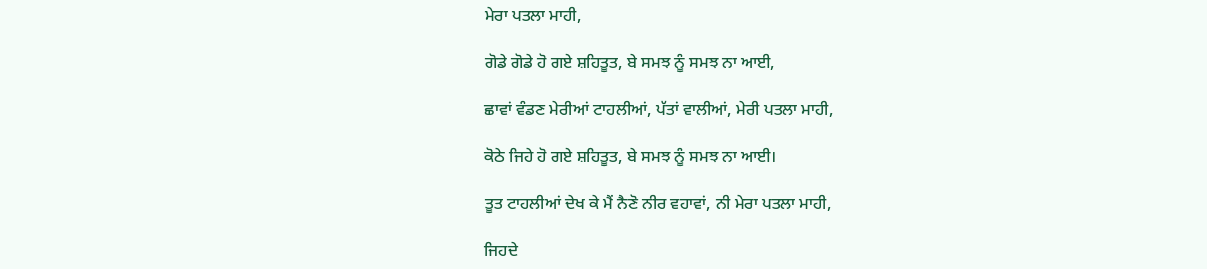ਮੇਰਾ ਪਤਲਾ ਮਾਹੀ,

ਗੋਡੇ ਗੋਡੇ ਹੋ ਗਏ ਸ਼ਹਿਤੂਤ, ਬੇ ਸਮਝ ਨੂੰ ਸਮਝ ਨਾ ਆਈ,

ਛਾਵਾਂ ਵੰਡਣ ਮੇਰੀਆਂ ਟਾਹਲੀਆਂ, ਪੱਤਾਂ ਵਾਲੀਆਂ, ਮੇਰੀ ਪਤਲਾ ਮਾਹੀ,

ਕੋਠੇ ਜਿਹੇ ਹੋ ਗਏ ਸ਼ਹਿਤੂਤ, ਬੇ ਸਮਝ ਨੂੰ ਸਮਝ ਨਾ ਆਈ।

ਤੂਤ ਟਾਹਲੀਆਂ ਦੇਖ ਕੇ ਮੈਂ ਨੈਣੋ ਨੀਰ ਵਹਾਵਾਂ, ਨੀ ਮੇਰਾ ਪਤਲਾ ਮਾਹੀ,

ਜਿਹਦੇ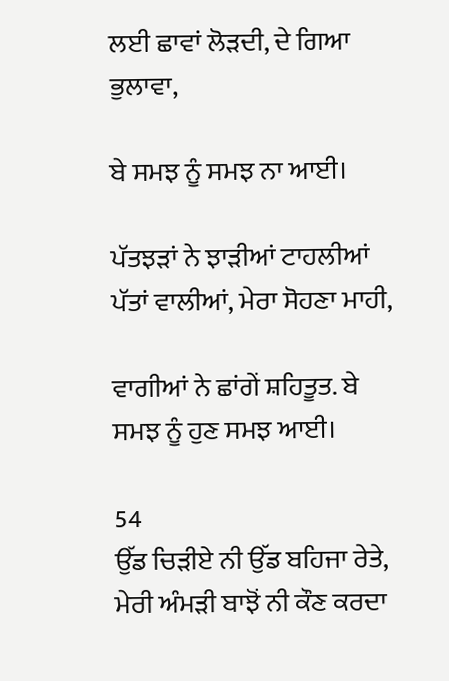ਲਈ ਛਾਵਾਂ ਲੋੜਦੀ, ਦੇ ਗਿਆ ਭੁਲਾਵਾ,

ਬੇ ਸਮਝ ਨੂੰ ਸਮਝ ਨਾ ਆਈ।

ਪੱਤਝੜਾਂ ਨੇ ਝਾੜੀਆਂ ਟਾਹਲੀਆਂ ਪੱਤਾਂ ਵਾਲੀਆਂ, ਮੇਰਾ ਸੋਹਣਾ ਮਾਹੀ,

ਵਾਗੀਆਂ ਨੇ ਛਾਂਗੇਂ ਸ਼ਹਿਤੂਤ. ਬੇ ਸਮਝ ਨੂੰ ਹੁਣ ਸਮਝ ਆਈ।

54
ਉੱਡ ਚਿੜੀਏ ਨੀ ਉੱਡ ਬਹਿਜਾ ਰੇਤੇ, ਮੇਰੀ ਅੰਮੜੀ ਬਾਝੋਂ ਨੀ ਕੌਣ ਕਰਦਾ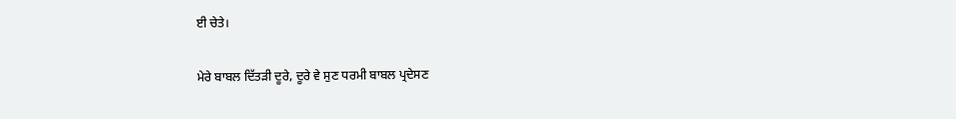ਈ ਚੇਤੇ।

ਮੇਰੇ ਬਾਬਲ ਦਿੱਤੜੀ ਦੂਰੇ, ਦੂਰੇ ਵੇ ਸੁਣ ਧਰਮੀ ਬਾਬਲ ਪ੍ਰਦੇਸਣ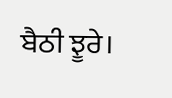ਬੈਠੀ ਝੂਰੇ।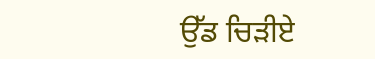ਉੱਡ ਚਿੜੀਏ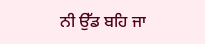ਨੀ ਉੱਡ ਬਹਿ ਜਾ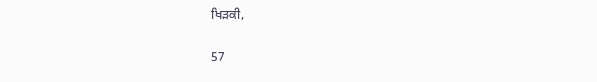ਖਿੜਕੀ,

57